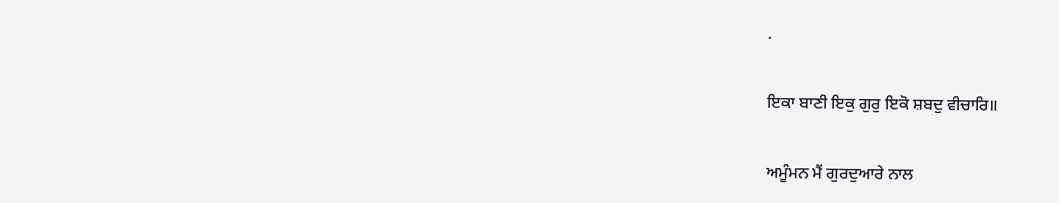.

ਇਕਾ ਬਾਣੀ ਇਕੁ ਗੁਰੁ ਇਕੋ ਸ਼ਬਦੁ ਵੀਚਾਰਿ॥

ਅਮੂੰਮਨ ਮੈਂ ਗੁਰਦੁਆਰੇ ਨਾਲ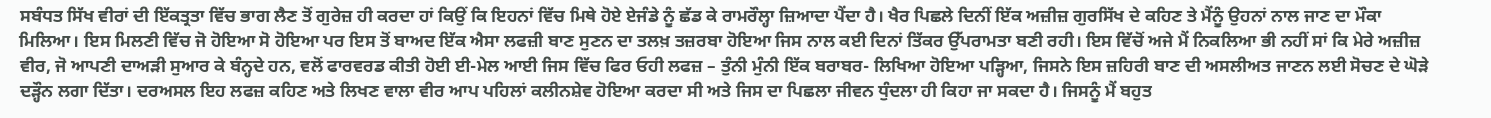ਸਬੰਧਤ ਸਿੱਖ ਵੀਰਾਂ ਦੀ ਇੱਕਤ੍ਰਤਾ ਵਿੱਚ ਭਾਗ ਲੈਣ ਤੋਂ ਗੁਰੇਜ਼ ਹੀ ਕਰਦਾ ਹਾਂ ਕਿਉਂ ਕਿ ਇਹਨਾਂ ਵਿੱਚ ਮਿਥੇ ਹੋਏ ਏਜੰਡੇ ਨੂੰ ਛੱਡ ਕੇ ਰਾਮਰੌਲ੍ਹਾ ਜ਼ਿਆਦਾ ਪੈਂਦਾ ਹੈ। ਖੈਰ ਪਿਛਲੇ ਦਿਨੀਂ ਇੱਕ ਅਜ਼ੀਜ਼ ਗੁਰਸਿੱਖ ਦੇ ਕਹਿਣ ਤੇ ਮੈਂਨੂੰ ਉਹਨਾਂ ਨਾਲ ਜਾਣ ਦਾ ਮੌਕਾ ਮਿਲਿਆ। ਇਸ ਮਿਲਣੀ ਵਿੱਚ ਜੋ ਹੋਇਆ ਸੋ ਹੋਇਆ ਪਰ ਇਸ ਤੋਂ ਬਾਅਦ ਇੱਕ ਐਸਾ ਲਫਜ਼ੀ ਬਾਣ ਸੁਣਨ ਦਾ ਤਲਖ਼ ਤਜ਼ਰਬਾ ਹੋਇਆ ਜਿਸ ਨਾਲ ਕਈ ਦਿਨਾਂ ਤਿੱਕਰ ਉੱਪਰਾਮਤਾ ਬਣੀ ਰਹੀ। ਇਸ ਵਿੱਚੋਂ ਅਜੇ ਮੈਂ ਨਿਕਲਿਆ ਭੀ ਨਹੀਂ ਸਾਂ ਕਿ ਮੇਰੇ ਅਜ਼ੀਜ਼ ਵੀਰ, ਜੋ ਆਪਣੀ ਦਾਅੜੀ ਸੁਆਰ ਕੇ ਬੰਨ੍ਹਦੇ ਹਨ, ਵਲੋਂ ਫਾਰਵਰਡ ਕੀਤੀ ਹੋਈ ਈ-ਮੇਲ ਆਈ ਜਿਸ ਵਿੱਚ ਫਿਰ ਓਹੀ ਲਫਜ਼ – ਤੁੰਨੀ ਮੁੰਨੀ ਇੱਕ ਬਰਾਬਰ- ਲਿਖਿਆ ਹੋਇਆ ਪੜ੍ਹਿਆ, ਜਿਸਨੇ ਇਸ ਜ਼ਹਿਰੀ ਬਾਣ ਦੀ ਅਸਲੀਅਤ ਜਾਣਨ ਲਈ ਸੋਚਣ ਦੇ ਘੋੜੇ ਦੜ੍ਹੌਨ ਲਗਾ ਦਿੱਤਾ। ਦਰਅਸਲ ਇਹ ਲਫਜ਼ ਕਹਿਣ ਅਤੇ ਲਿਖਣ ਵਾਲਾ ਵੀਰ ਆਪ ਪਹਿਲਾਂ ਕਲੀਨਸ਼ੇਵ ਹੋਇਆ ਕਰਦਾ ਸੀ ਅਤੇ ਜਿਸ ਦਾ ਪਿਛਲਾ ਜੀਵਨ ਧੁੰਦਲਾ ਹੀ ਕਿਹਾ ਜਾ ਸਕਦਾ ਹੈ। ਜਿਸਨੂੰ ਮੈਂ ਬਹੁਤ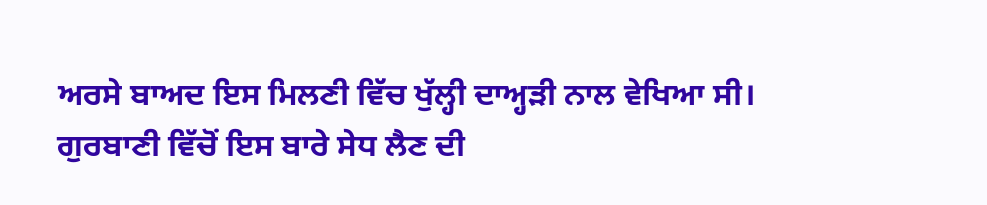ਅਰਸੇ ਬਾਅਦ ਇਸ ਮਿਲਣੀ ਵਿੱਚ ਖੁੱਲ੍ਹੀ ਦਾਅ੍ਹੜੀ ਨਾਲ ਵੇਖਿਆ ਸੀ। ਗੁਰਬਾਣੀ ਵਿੱਚੋਂ ਇਸ ਬਾਰੇ ਸੇਧ ਲੈਣ ਦੀ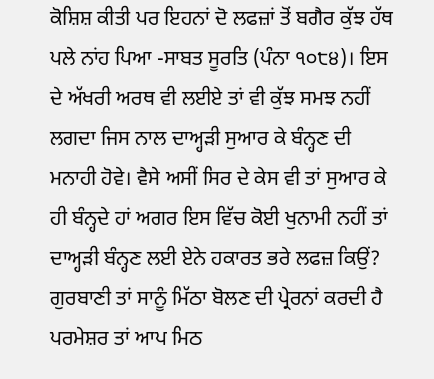ਕੋਸ਼ਿਸ਼ ਕੀਤੀ ਪਰ ਇਹਨਾਂ ਦੋ ਲਫਜ਼ਾਂ ਤੋਂ ਬਗੈਰ ਕੁੱਝ ਹੱਥ ਪਲੇ ਨਾਂਹ ਪਿਆ -ਸਾਬਤ ਸੂਰਤਿ (ਪੰਨਾ ੧੦੮੪)। ਇਸ ਦੇ ਅੱਖਰੀ ਅਰਥ ਵੀ ਲਈਏ ਤਾਂ ਵੀ ਕੁੱਝ ਸਮਝ ਨਹੀਂ ਲਗਦਾ ਜਿਸ ਨਾਲ ਦਾਅ੍ਹੜੀ ਸੁਆਰ ਕੇ ਬੰਨ੍ਹਣ ਦੀ ਮਨਾਹੀ ਹੋਵੇ। ਵੈਸੇ ਅਸੀਂ ਸਿਰ ਦੇ ਕੇਸ ਵੀ ਤਾਂ ਸੁਆਰ ਕੇ ਹੀ ਬੰਨ੍ਹਦੇ ਹਾਂ ਅਗਰ ਇਸ ਵਿੱਚ ਕੋਈ ਖੁਨਾਮੀ ਨਹੀਂ ਤਾਂ ਦਾਅ੍ਹੜੀ ਬੰਨ੍ਹਣ ਲਈ ਏਨੇ ਹਕਾਰਤ ਭਰੇ ਲਫਜ਼ ਕਿਉਂ? ਗੁਰਬਾਣੀ ਤਾਂ ਸਾਨੂੰ ਮਿੱਠਾ ਬੋਲਣ ਦੀ ਪ੍ਰੇਰਨਾਂ ਕਰਦੀ ਹੈ ਪਰਮੇਸ਼ਰ ਤਾਂ ਆਪ ਮਿਠ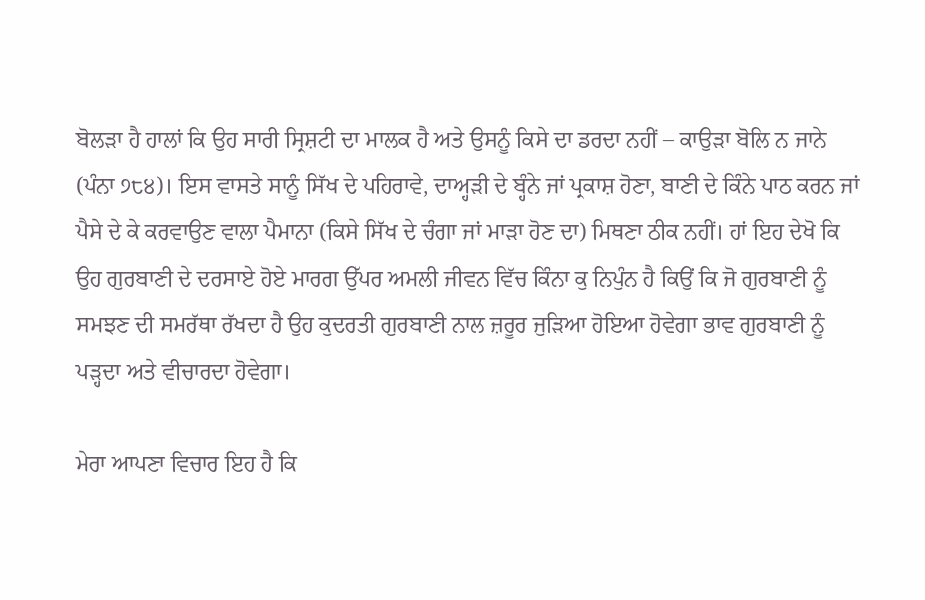ਬੋਲੜਾ ਹੈ ਹਾਲਾਂ ਕਿ ਉਹ ਸਾਰੀ ਸ੍ਰਿਸ਼ਟੀ ਦਾ ਮਾਲਕ ਹੈ ਅਤੇ ਉਸਨੂੰ ਕਿਸੇ ਦਾ ਡਰਦਾ ਨਹੀਂ – ਕਾਉੜਾ ਬੋਲਿ ਨ ਜਾਨੇ (ਪੰਨਾ ੭੮੪)। ਇਸ ਵਾਸਤੇ ਸਾਨੂੰ ਸਿੱਖ ਦੇ ਪਹਿਰਾਵੇ, ਦਾਅ੍ਹੜੀ ਦੇ ਬ੍ਹੰਨੇ ਜਾਂ ਪ੍ਰਕਾਸ਼ ਹੋਣਾ, ਬਾਣੀ ਦੇ ਕਿੰਨੇ ਪਾਠ ਕਰਨ ਜਾਂ ਪੈਸੇ ਦੇ ਕੇ ਕਰਵਾਉਣ ਵਾਲਾ ਪੈਮਾਨਾ (ਕਿਸੇ ਸਿੱਖ ਦੇ ਚੰਗਾ ਜਾਂ ਮਾੜਾ ਹੋਣ ਦਾ) ਮਿਥਣਾ ਠੀਕ ਨਹੀਂ। ਹਾਂ ਇਹ ਦੇਖੋ ਕਿ ਉਹ ਗੁਰਬਾਣੀ ਦੇ ਦਰਸਾਏ ਹੋਏ ਮਾਰਗ ਉੱਪਰ ਅਮਲੀ ਜੀਵਨ ਵਿੱਚ ਕਿੰਨਾ ਕੁ ਨਿਪੁੰਨ ਹੈ ਕਿਉਂ ਕਿ ਜੋ ਗੁਰਬਾਣੀ ਨੂੰ ਸਮਝਣ ਦੀ ਸਮਰੱਥਾ ਰੱਖਦਾ ਹੈ ਉਹ ਕੁਦਰਤੀ ਗੁਰਬਾਣੀ ਨਾਲ ਜ਼ਰੂਰ ਜੁੜਿਆ ਹੋਇਆ ਹੋਵੇਗਾ ਭਾਵ ਗੁਰਬਾਣੀ ਨੂੰ ਪੜ੍ਹਦਾ ਅਤੇ ਵੀਚਾਰਦਾ ਹੋਵੇਗਾ।

ਮੇਰਾ ਆਪਣਾ ਵਿਚਾਰ ਇਹ ਹੈ ਕਿ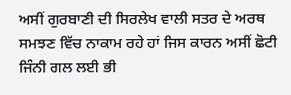ਅਸੀਂ ਗੁਰਬਾਣੀ ਦੀ ਸਿਰਲੇਖ ਵਾਲੀ ਸਤਰ ਦੇ ਅਰਥ ਸਮਝਣ ਵਿੱਚ ਨਾਕਾਮ ਰਹੇ ਹਾਂ ਜਿਸ ਕਾਰਨ ਅਸੀਂ ਛੋਟੀ ਜਿੰਨੀ ਗਲ ਲਈ ਭੀ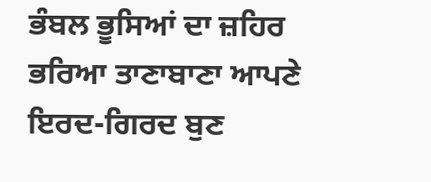ਭੰਬਲ ਭੂਸਿਆਂ ਦਾ ਜ਼ਹਿਰ ਭਰਿਆ ਤਾਣਾਬਾਣਾ ਆਪਣੇ ਇਰਦ-ਗਿਰਦ ਬੁਣ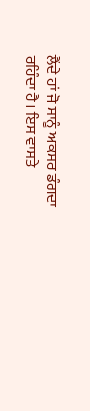ਲੈਂਦੇ ਹਾਂ ਜੋ ਸਾਨੂੰ ਅਕਸਰ ਡੰਗਦਾ ਰਹਿੰਦਾ ਹੈ। ਇਸ ਵਾਸਤੇ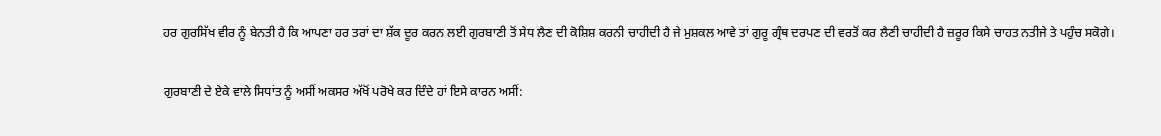ਹਰ ਗੁਰਸਿੱਖ ਵੀਰ ਨੂੰ ਬੇਨਤੀ ਹੈ ਕਿ ਆਪਣਾ ਹਰ ਤਰਾਂ ਦਾ ਸ਼ੱਕ ਦੂਰ ਕਰਨ ਲਈ ਗੁਰਬਾਣੀ ਤੋਂ ਸੇਧ ਲੈਣ ਦੀ ਕੋਸ਼ਿਸ਼ ਕਰਨੀ ਚਾਹੀਦੀ ਹੈ ਜੇ ਮੁਸ਼ਕਲ ਆਵੇ ਤਾਂ ਗੁਰੂ ਗ੍ਰੰਥ ਦਰਪਣ ਦੀ ਵਰਤੋਂ ਕਰ ਲੈਣੀ ਚਾਹੀਦੀ ਹੈ ਜ਼ਰੂਰ ਕਿਸੇ ਚਾਹਤ ਨਤੀਜੇ ਤੇ ਪਹੁੰਚ ਸਕੋਗੇ।

ਗੁਰਬਾਣੀ ਦੇ ਏਕੇ ਵਾਲੇ ਸਿਧਾਂਤ ਨੂੰ ਅਸੀਂ ਅਕਸਰ ਅੱਖੋਂ ਪਰੋਖੇ ਕਰ ਦਿੰਦੇ ਹਾਂ ਇਸੇ ਕਾਰਨ ਅਸੀਂ: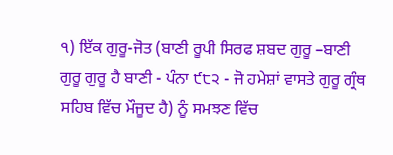੧) ਇੱਕ ਗੁਰੂ-ਜੋਤ (ਬਾਣੀ ਰੂਪੀ ਸਿਰਫ ਸ਼ਬਦ ਗੁਰੂ –ਬਾਣੀ ਗੁਰੂ ਗੁਰੂ ਹੈ ਬਾਣੀ - ਪੰਨਾ ੯੮੨ - ਜੋ ਹਮੇਸ਼ਾਂ ਵਾਸਤੇ ਗੁਰੂ ਗ੍ਰੰਥ ਸਹਿਬ ਵਿੱਚ ਮੌਜੂਦ ਹੈ) ਨੂੰ ਸਮਝਣ ਵਿੱਚ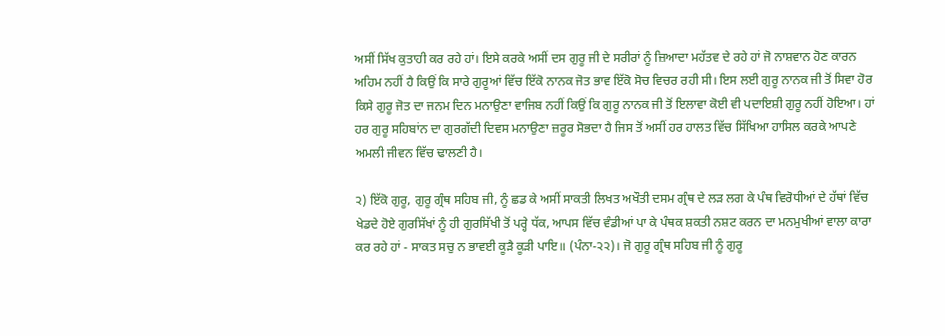ਅਸੀਂ ਸਿੱਖ ਕੁਤਾਹੀ ਕਰ ਰਹੇ ਹਾਂ। ਇਸੇ ਕਰਕੇ ਅਸੀਂ ਦਸ ਗੁਰੂ ਜੀ ਦੇ ਸਰੀਰਾਂ ਨੂੰ ਜ਼ਿਆਦਾ ਮਹੱਤਵ ਦੇ ਰਹੇ ਹਾਂ ਜੋ ਨਾਸ਼ਵਾਨ ਹੋਣ ਕਾਰਨ ਅਹਿਮ ਨਹੀਂ ਹੈ ਕਿਉਂ ਕਿ ਸਾਰੇ ਗੁਰੂਆਂ ਵਿੱਚ ਇੱਕੋ ਨਾਨਕ ਜੋਤ ਭਾਵ ਇੱਕੋ ਸੋਚ ਵਿਚਰ ਰਹੀ ਸੀ। ਇਸ ਲਈ ਗੁਰੂ ਨਾਨਕ ਜੀ ਤੋਂ ਸਿਵਾ ਹੋਰ ਕਿਸੇ ਗੁਰੂ ਜੋਤ ਦਾ ਜਨਮ ਦਿਨ ਮਨਾਉਣਾ ਵਾਜਿਬ ਨਹੀਂ ਕਿਉਂ ਕਿ ਗੁਰੂ ਨਾਨਕ ਜੀ ਤੋਂ ਇਲਾਵਾ ਕੋਈ ਵੀ ਪਦਾਇਸ਼ੀ ਗੁਰੂ ਨਹੀਂ ਹੋਇਆ। ਹਾਂ ਹਰ ਗੁਰੂ ਸਹਿਬਾਂਨ ਦਾ ਗੁਰਗੱਦੀ ਦਿਵਸ ਮਨਾਉਣਾ ਜ਼ਰੂਰ ਸੋਭਦਾ ਹੈ ਜਿਸ ਤੋਂ ਅਸੀਂ ਹਰ ਹਾਲਤ ਵਿੱਚ ਸਿੱਖਿਆ ਹਾਸਿਲ ਕਰਕੇ ਆਪਣੇ ਅਮਲੀ ਜੀਵਨ ਵਿੱਚ ਢਾਲਣੀ ਹੈ।

੨) ਇੱਕੋ ਗੁਰੂ, ਗੁਰੂ ਗ੍ਰੰਥ ਸਹਿਬ ਜੀ, ਨੂੰ ਛਡ ਕੇ ਅਸੀਂ ਸਾਕਤੀ ਲਿਖਤ ਅਖੌਤੀ ਦਸਮ ਗ੍ਰੰਥ ਦੇ ਲੜ ਲਗ ਕੇ ਪੰਥ ਵਿਰੋਧੀਆਂ ਦੇ ਹੱਥਾਂ ਵਿੱਚ ਖੇਡਦੇ ਹੋਏ ਗੁਰਸਿੱਖਾਂ ਨੂੰ ਹੀ ਗੁਰਸਿੱਖੀ ਤੋਂ ਪਰ੍ਹੇ ਧੱਕ, ਆਪਸ ਵਿੱਚ ਵੰਡੀਆਂ ਪਾ ਕੇ ਪੰਥਕ ਸ਼ਕਤੀ ਨਸ਼ਟ ਕਰਨ ਦਾ ਮਨਮੁਖੀਆਂ ਵਾਲਾ ਕਾਰਾ ਕਰ ਰਹੇ ਹਾਂ - ਸਾਕਤ ਸਚੁ ਨ ਭਾਵਈ ਕੂੜੈ ਕੂੜੀ ਪਾਇ॥ (ਪੰਨਾ-੨੨)। ਜੋ ਗੁਰੂ ਗ੍ਰੰਥ ਸਹਿਬ ਜੀ ਨੂੰ ਗੁਰੂ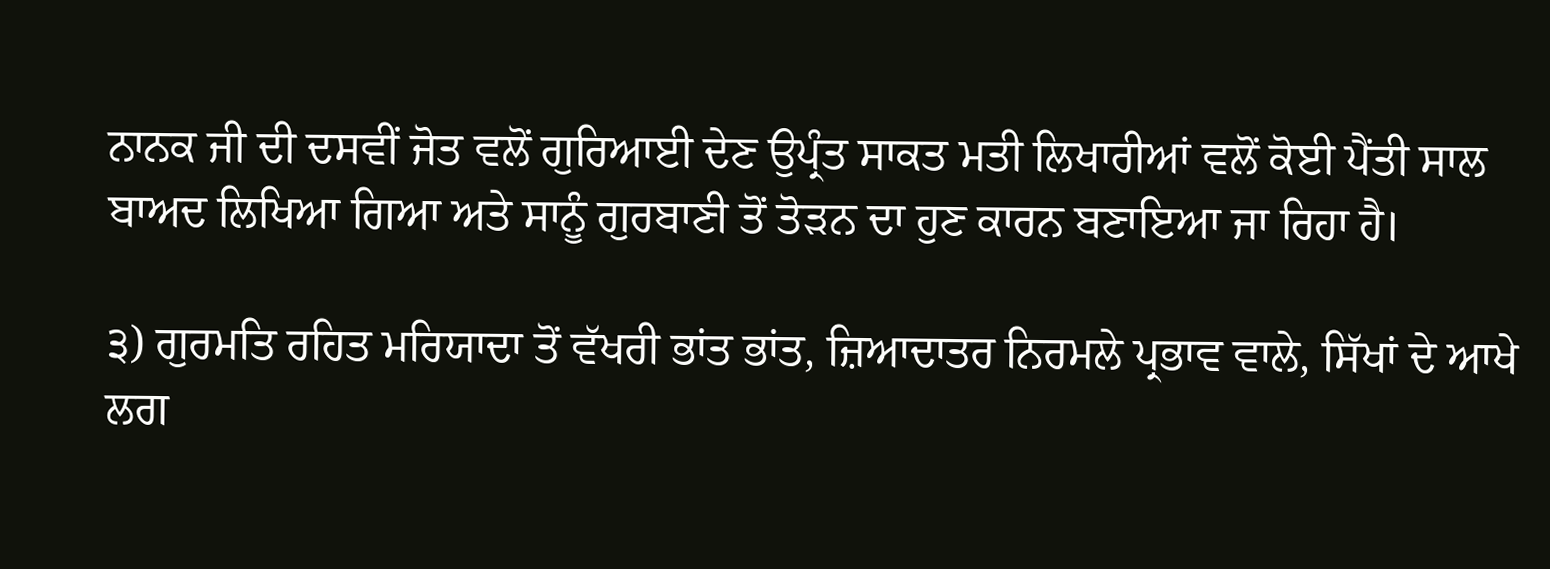ਨਾਨਕ ਜੀ ਦੀ ਦਸਵੀਂ ਜੋਤ ਵਲੋਂ ਗੁਰਿਆਈ ਦੇਣ ਉਪ੍ਰੰਤ ਸਾਕਤ ਮਤੀ ਲਿਖਾਰੀਆਂ ਵਲੋਂ ਕੋਈ ਪੈਂਤੀ ਸਾਲ ਬਾਅਦ ਲਿਖਿਆ ਗਿਆ ਅਤੇ ਸਾਨੂੰ ਗੁਰਬਾਣੀ ਤੋਂ ਤੋੜਨ ਦਾ ਹੁਣ ਕਾਰਨ ਬਣਾਇਆ ਜਾ ਰਿਹਾ ਹੈ।

੩) ਗੁਰਮਤਿ ਰਹਿਤ ਮਰਿਯਾਦਾ ਤੋਂ ਵੱਖਰੀ ਭਾਂਤ ਭਾਂਤ, ਜ਼ਿਆਦਾਤਰ ਨਿਰਮਲੇ ਪ੍ਰਭਾਵ ਵਾਲੇ, ਸਿੱਖਾਂ ਦੇ ਆਖੇ ਲਗ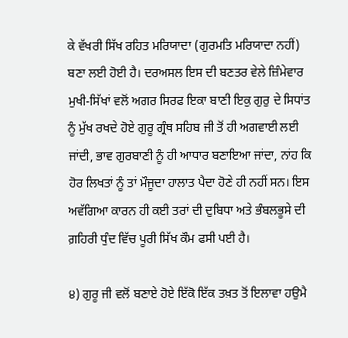ਕੇ ਵੱਖਰੀ ਸਿੱਖ ਰਹਿਤ ਮਰਿਯਾਦਾ (ਗੁਰਮਤਿ ਮਰਿਯਾਦਾ ਨਹੀਂ) ਬਣਾ ਲਈ ਹੋਈ ਹੈ। ਦਰਅਸਲ ਇਸ ਦੀ ਬਣਤਰ ਵੇਲੇ ਜ਼ਿੰਮੇਵਾਰ ਮੁਖੀ-ਸਿੱਖਾਂ ਵਲੋਂ ਅਗਰ ਸਿਰਫ ਇਕਾ ਬਾਣੀ ਇਕੁ ਗੁਰੁ ਦੇ ਸਿਧਾਂਤ ਨੂੰ ਮੁੱਖ ਰਖਦੇ ਹੋਏ ਗੁਰੂ ਗ੍ਰੰਥ ਸਹਿਬ ਜੀ ਤੋਂ ਹੀ ਅਗਵਾਈ ਲਈ ਜਾਂਦੀ, ਭਾਵ ਗੁਰਬਾਣੀ ਨੂੰ ਹੀ ਆਧਾਰ ਬਣਾਇਆ ਜਾਂਦਾ, ਨਾਂਹ ਕਿ ਹੋਰ ਲਿਖਤਾਂ ਨੂੰ ਤਾਂ ਮੌਜੂਦਾ ਹਾਲਾਤ ਪੈਦਾ ਹੋਣੇ ਹੀ ਨਹੀਂ ਸਨ। ਇਸ ਅਵੱਗਿਆ ਕਾਰਨ ਹੀ ਕਈ ਤਰਾਂ ਦੀ ਦੁਬਿਧਾ ਅਤੇ ਭੰਬਲਭੂਸੇ ਦੀ ਗ਼ਹਿਰੀ ਧੁੰਦ ਵਿੱਚ ਪੂਰੀ ਸਿੱਖ ਕੌਮ ਫਸੀ ਪਈ ਹੈ।

੪) ਗੁਰੂ ਜੀ ਵਲੋਂ ਬਣਾਏ ਹੋਏ ਇੱਕੋ ਇੱਕ ਤਖ਼ਤ ਤੋਂ ਇਲਾਵਾ ਹਉਮੈ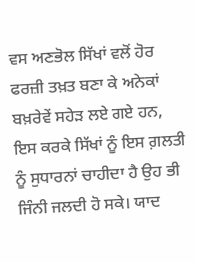ਵਸ ਅਣਭੋਲ ਸਿੱਖਾਂ ਵਲੋਂ ਹੋਰ ਫਰਜ਼ੀ ਤਖ਼ਤ ਬਣਾ ਕੇ ਅਨੇਕਾਂ ਬਖ਼ਰੇਵੇਂ ਸਹੇੜ ਲਏ ਗਏ ਹਨ, ਇਸ ਕਰਕੇ ਸਿੱਖਾਂ ਨੂੰ ਇਸ ਗ਼ਲਤੀ ਨੂੰ ਸੁਧਾਰਨਾਂ ਚਾਹੀਦਾ ਹੈ ਉਹ ਭੀ ਜਿੰਨੀ ਜਲਦੀ ਹੋ ਸਕੇ। ਯਾਦ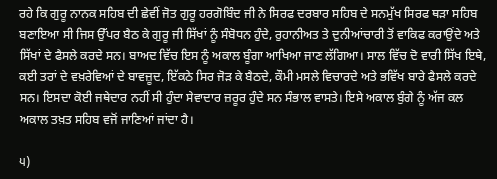ਰਹੇ ਕਿ ਗੁਰੂ ਨਾਨਕ ਸਹਿਬ ਦੀ ਛੇਵੀਂ ਜੋਤ ਗੁਰੂ ਹਰਗੋਬਿੰਦ ਜੀ ਨੇ ਸਿਰਫ ਦਰਬਾਰ ਸਹਿਬ ਦੇ ਸਨਮੁੱਖ ਸਿਰਫ ਥੜਾ ਸਹਿਬ ਬਣਾਇਆ ਸੀ ਜਿਸ ਉੱਪਰ ਬੈਠ ਕੇ ਗੁਰੂ ਜੀ ਸਿੱਖਾਂ ਨੂੰ ਸੰਬੋਧਨ ਹੁੰਦੇ, ਰੁਹਾਨੀਅਤ ਤੇ ਦੁਨੀਆਂਚਾਰੀ ਤੋਂ ਵਾਕਿਫ ਕਰਾਉਂਦੇ ਅਤੇ ਸਿੱਖਾਂ ਦੇ ਫੈਸਲੇ ਕਰਦੇ ਸਨ। ਬਾਅਦ ਵਿੱਚ ਇਸ ਨੂੰ ਅਕਾਲ ਬੂੰਗਾ ਆਖਿਆ ਜਾਣ ਲੱਗਿਆ। ਸਾਲ ਵਿੱਚ ਦੋ ਵਾਰੀ ਸਿੱਖ ਇਥੇ, ਕਈ ਤਰਾਂ ਦੇ ਵਖ਼ਰੇਵਿਆਂ ਦੇ ਬਾਵਜ਼ੂਦ, ਇੱਕਠੇ ਸਿਰ ਜੋੜ ਕੇ ਬੈਠਦੇ, ਕੌਮੀ ਮਸਲੇ ਵਿਚਾਰਦੇ ਅਤੇ ਭਵਿੱਖ ਬਾਰੇ ਫੈਸਲੇ ਕਰਦੇ ਸਨ। ਇਸਦਾ ਕੋਈ ਜਥੇਦਾਰ ਨਹੀਂ ਸੀ ਹੁੰਦਾ ਸੇਵਾਦਾਰ ਜ਼ਰੂਰ ਹੁੰਦੇ ਸਨ ਸੰਭਾਲ ਵਾਸਤੇ। ਇਸੇ ਅਕਾਲ ਬੁੰਗੇ ਨੂੰ ਅੱਜ ਕਲ ਅਕਾਲ ਤਖ਼ਤ ਸਹਿਬ ਵਜੋਂ ਜਾਣਿਆਂ ਜਾਂਦਾ ਹੈ।

੫)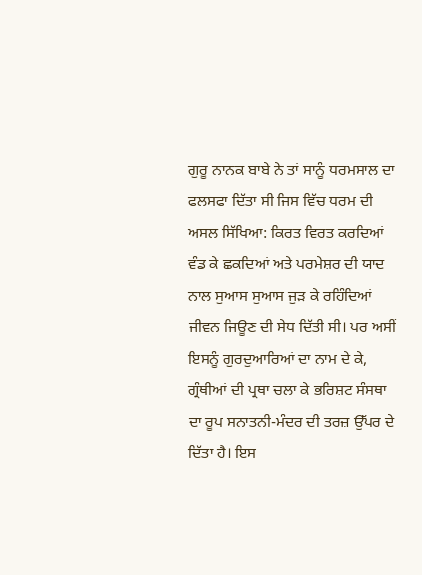ਗੁਰੂ ਨਾਨਕ ਬਾਬੇ ਨੇ ਤਾਂ ਸਾਨੂੰ ਧਰਮਸਾਲ ਦਾ ਫਲਸਫਾ ਦਿੱਤਾ ਸੀ ਜਿਸ ਵਿੱਚ ਧਰਮ ਦੀ ਅਸਲ ਸਿੱਖਿਆ: ਕਿਰਤ ਵਿਰਤ ਕਰਦਿਆਂ ਵੰਡ ਕੇ ਛਕਦਿਆਂ ਅਤੇ ਪਰਮੇਸ਼ਰ ਦੀ ਯਾਦ ਨਾਲ ਸੁਆਸ ਸੁਆਸ ਜੁੜ ਕੇ ਰਹਿੰਦਿਆਂ ਜੀਵਨ ਜਿਊਣ ਦੀ ਸੇਧ ਦਿੱਤੀ ਸੀ। ਪਰ ਅਸੀਂ ਇਸਨੂੰ ਗੁਰਦੁਆਰਿਆਂ ਦਾ ਨਾਮ ਦੇ ਕੇ, ਗ੍ਰੰਥੀਆਂ ਦੀ ਪ੍ਰਥਾ ਚਲਾ ਕੇ ਭਰਿਸ਼ਟ ਸੰਸਥਾ ਦਾ ਰੂਪ ਸਨਾਤਨੀ-ਮੰਦਰ ਦੀ ਤਰਜ਼ ਉੱਪਰ ਦੇ ਦਿੱਤਾ ਹੈ। ਇਸ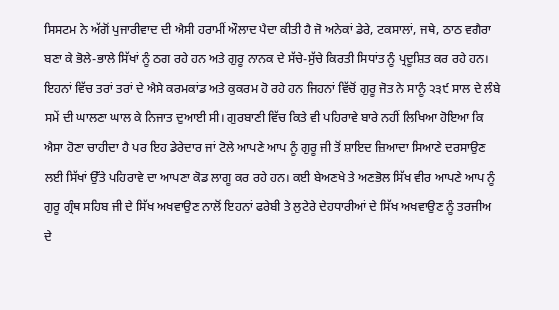ਸਿਸਟਮ ਨੇ ਅੱਗੋਂ ਪੁਜਾਰੀਵਾਦ ਦੀ ਐਸੀ ਹਰਾਮੀਂ ਔਲਾਦ ਪੈਦਾ ਕੀਤੀ ਹੈ ਜੋ ਅਨੇਕਾਂ ਡੇਰੇ, ਟਕਸਾਲਾਂ, ਜਥੇ, ਠਾਠ ਵਗੈਰਾ ਬਣਾ ਕੇ ਭੋਲੇ-ਭਾਲੇ ਸਿੱਖਾਂ ਨੂੰ ਠਗ ਰਹੇ ਹਨ ਅਤੇ ਗੁਰੂ ਨਾਨਕ ਦੇ ਸੱਚੇ-ਸੁੱਚੇ ਕਿਰਤੀ ਸਿਧਾਂਤ ਨੂੰ ਪ੍ਰਦੂਸ਼ਿਤ ਕਰ ਰਹੇ ਹਨ। ਇਹਨਾਂ ਵਿੱਚ ਤਰਾਂ ਤਰਾਂ ਦੇ ਐਸੇ ਕਰਮਕਾਂਡ ਅਤੇ ਕੁਕਰਮ ਹੋ ਰਹੇ ਹਨ ਜਿਹਨਾਂ ਵਿੱਚੋਂ ਗੁਰੂ ਜੋਤ ਨੇ ਸਾਨੂੰ ੨੩੯ ਸਾਲ ਦੇ ਲੰਬੇ ਸਮੇਂ ਦੀ ਘਾਲਣਾ ਘਾਲ ਕੇ ਨਿਜਾਤ ਦੁਆਈ ਸੀ। ਗੁਰਬਾਣੀ ਵਿੱਚ ਕਿਤੇ ਵੀ ਪਹਿਰਾਵੇ ਬਾਰੇ ਨਹੀਂ ਲਿਖਿਆ ਹੋਇਆ ਕਿ ਐਸਾ ਹੋਣਾ ਚਾਹੀਦਾ ਹੈ ਪਰ ਇਹ ਡੇਰੇਦਾਰ ਜਾਂ ਟੋਲੇ ਆਪਣੇ ਆਪ ਨੂੰ ਗੁਰੂ ਜੀ ਤੋਂ ਸ਼ਾਇਦ ਜ਼ਿਆਦਾ ਸਿਆਣੇ ਦਰਸਾਉਣ ਲਈ ਸਿੱਖਾਂ ਉੱਤੇ ਪਹਿਰਾਵੇ ਦਾ ਆਪਣਾ ਕੋਡ ਲਾਗੂ ਕਰ ਰਹੇ ਹਨ। ਕਈ ਬੇਅਣਖੇ ਤੇ ਅਣਭੋਲ ਸਿੱਖ ਵੀਰ ਆਪਣੇ ਆਪ ਨੂੰ ਗੁਰੂ ਗ੍ਰੰਥ ਸਹਿਬ ਜੀ ਦੇ ਸਿੱਖ ਅਖਵਾਉਣ ਨਾਲੋਂ ਇਹਨਾਂ ਫਰੇਬੀ ਤੇ ਲੁਟੇਰੇ ਦੇਹਧਾਰੀਆਂ ਦੇ ਸਿੱਖ ਅਖਵਾਉਣ ਨੂੰ ਤਰਜੀਅ ਦੇ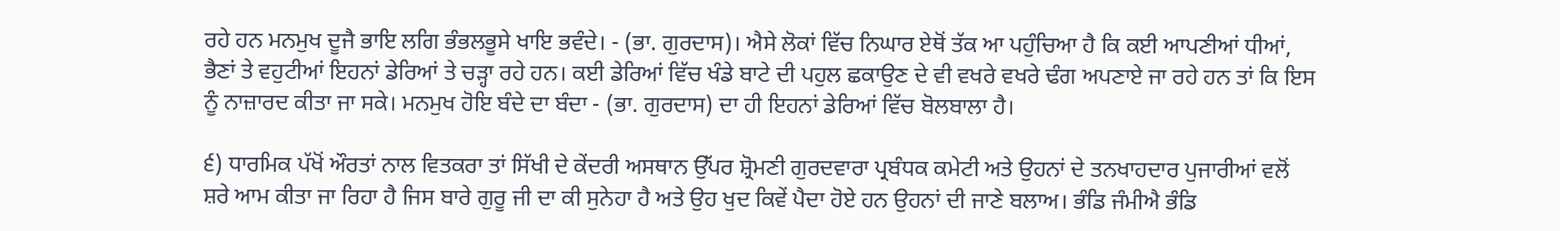ਰਹੇ ਹਨ ਮਨਮੁਖ ਦੂਜੈ ਭਾਇ ਲਗਿ ਭੰਭਲਭੂਸੇ ਖਾਇ ਭਵੰਦੇ। - (ਭਾ. ਗੁਰਦਾਸ)। ਐਸੇ ਲੋਕਾਂ ਵਿੱਚ ਨਿਘਾਰ ਏਥੋਂ ਤੱਕ ਆ ਪਹੁੰਚਿਆ ਹੈ ਕਿ ਕਈ ਆਪਣੀਆਂ ਧੀਆਂ, ਭੈਣਾਂ ਤੇ ਵਹੁਟੀਆਂ ਇਹਨਾਂ ਡੇਰਿਆਂ ਤੇ ਚੜ੍ਹਾ ਰਹੇ ਹਨ। ਕਈ ਡੇਰਿਆਂ ਵਿੱਚ ਖੰਡੇ ਬਾਟੇ ਦੀ ਪਹੁਲ ਛਕਾਉਣ ਦੇ ਵੀ ਵਖਰੇ ਵਖਰੇ ਢੰਗ ਅਪਣਾਏ ਜਾ ਰਹੇ ਹਨ ਤਾਂ ਕਿ ਇਸ ਨੂੰ ਨਾਜ਼ਾਰਦ ਕੀਤਾ ਜਾ ਸਕੇ। ਮਨਮੁਖ ਹੋਇ ਬੰਦੇ ਦਾ ਬੰਦਾ - (ਭਾ. ਗੁਰਦਾਸ) ਦਾ ਹੀ ਇਹਨਾਂ ਡੇਰਿਆਂ ਵਿੱਚ ਬੋਲਬਾਲਾ ਹੈ।

੬) ਧਾਰਮਿਕ ਪੱਖੋਂ ਔਰਤਾਂ ਨਾਲ ਵਿਤਕਰਾ ਤਾਂ ਸਿੱਖੀ ਦੇ ਕੇਂਦਰੀ ਅਸਥਾਨ ਉੱਪਰ ਸ਼੍ਰੋਮਣੀ ਗੁਰਦਵਾਰਾ ਪ੍ਰਬੰਧਕ ਕਮੇਟੀ ਅਤੇ ਉਹਨਾਂ ਦੇ ਤਨਖਾਹਦਾਰ ਪੁਜਾਰੀਆਂ ਵਲੋਂ ਸ਼ਰੇ ਆਮ ਕੀਤਾ ਜਾ ਰਿਹਾ ਹੈ ਜਿਸ ਬਾਰੇ ਗੁਰੂ ਜੀ ਦਾ ਕੀ ਸੁਨੇਹਾ ਹੈ ਅਤੇ ਉਹ ਖੁਦ ਕਿਵੇਂ ਪੈਦਾ ਹੋਏ ਹਨ ਉਹਨਾਂ ਦੀ ਜਾਣੇ ਬਲਾਅ। ਭੰਡਿ ਜੰਮੀਐ ਭੰਡਿ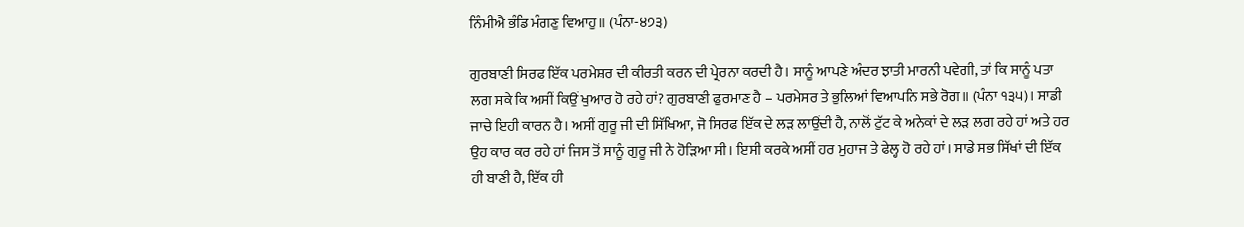ਨਿੰਮੀਐ ਭੰਡਿ ਮੰਗਣੁ ਵਿਆਹੁ॥ (ਪੰਨਾ-੪੭੩)

ਗੁਰਬਾਣੀ ਸਿਰਫ ਇੱਕ ਪਰਮੇਸ਼ਰ ਦੀ ਕੀਰਤੀ ਕਰਨ ਦੀ ਪ੍ਰੇਰਨਾ ਕਰਦੀ ਹੈ। ਸਾਨੂੰ ਆਪਣੇ ਅੰਦਰ ਝਾਤੀ ਮਾਰਨੀ ਪਵੇਗੀ, ਤਾਂ ਕਿ ਸਾਨੂੰ ਪਤਾ ਲਗ ਸਕੇ ਕਿ ਅਸੀਂ ਕਿਉਂ ਖੁਆਰ ਹੋ ਰਹੇ ਹਾਂ? ਗੁਰਬਾਣੀ ਫੁਰਮਾਣ ਹੈ – ਪਰਮੇਸਰ ਤੇ ਭੁਲਿਆਂ ਵਿਆਪਨਿ ਸਭੇ ਰੋਗ॥ (ਪੰਨਾ ੧੩੫)। ਸਾਡੀ ਜਾਚੇ ਇਹੀ ਕਾਰਨ ਹੈ। ਅਸੀਂ ਗੁਰੂ ਜੀ ਦੀ ਸਿੱਖਿਆ, ਜੋ ਸਿਰਫ ਇੱਕ ਦੇ ਲੜ ਲਾਉਂਦੀ ਹੈ, ਨਾਲੋਂ ਟੁੱਟ ਕੇ ਅਨੇਕਾਂ ਦੇ ਲੜ ਲਗ ਰਹੇ ਹਾਂ ਅਤੇ ਹਰ ਉਹ ਕਾਰ ਕਰ ਰਹੇ ਹਾਂ ਜਿਸ ਤੋਂ ਸਾਨੂੰ ਗੁਰੂ ਜੀ ਨੇ ਹੋੜਿਆ ਸੀ। ਇਸੀ ਕਰਕੇ ਅਸੀਂ ਹਰ ਮੁਹਾਜ ਤੇ ਫੇਲ੍ਹ ਹੋ ਰਹੇ ਹਾਂ। ਸਾਡੇ ਸਭ ਸਿੱਖਾਂ ਦੀ ਇੱਕ ਹੀ ਬਾਣੀ ਹੈ, ਇੱਕ ਹੀ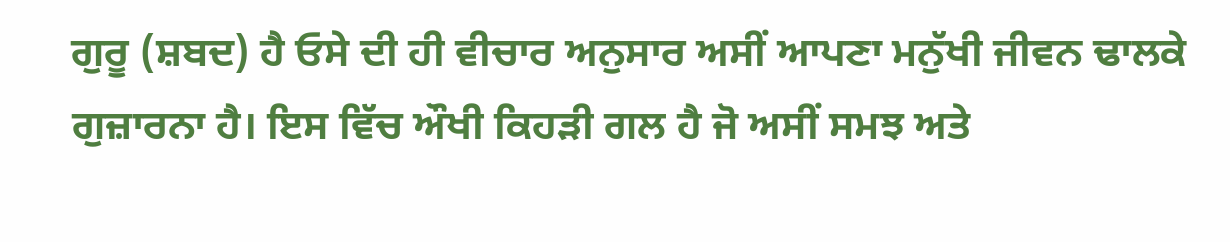ਗੁਰੂ (ਸ਼ਬਦ) ਹੈ ਓਸੇ ਦੀ ਹੀ ਵੀਚਾਰ ਅਨੁਸਾਰ ਅਸੀਂ ਆਪਣਾ ਮਨੁੱਖੀ ਜੀਵਨ ਢਾਲਕੇ ਗੁਜ਼ਾਰਨਾ ਹੈ। ਇਸ ਵਿੱਚ ਔਖੀ ਕਿਹੜੀ ਗਲ ਹੈ ਜੋ ਅਸੀਂ ਸਮਝ ਅਤੇ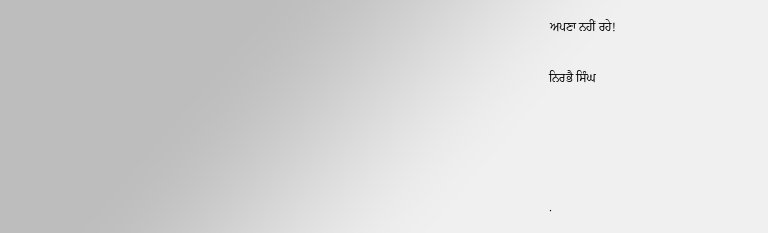ਅਪਣਾ ਨਹੀਂ ਰਹੇ!

ਨਿਰਭੈ ਸਿੰਘ




.